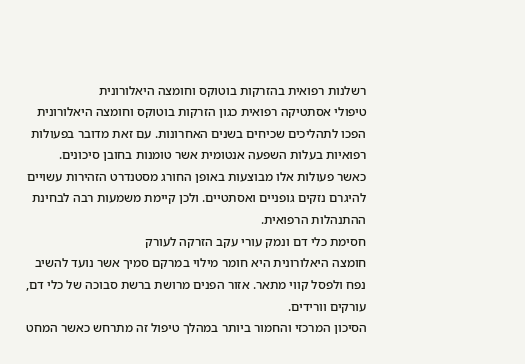רשלנות רפואית בהזרקות בוטוקס וחומצה היאלורונית
טיפולי אסתטיקה רפואית כגון הזרקות בוטוקס וחומצה היאלורונית הפכו לתהליכים שכיחים בשנים האחרונות. עם זאת מדובר בפעולות רפואיות בעלות השפעה אנטומית אשר טומנות בחובן סיכונים.
כאשר פעולות אלו מבוצעות באופן החורג מסטנדרט הזהירות עשויים להיגרם נזקים גופניים ואסתטיים. ולכן קיימת משמעות רבה לבחינת ההתנהלות הרפואית.
חסימת כלי דם ונמק עורי עקב הזרקה לעורק
חומצה היאלורונית היא חומר מילוי במרקם סמיך אשר נועד להשיב נפח ולפסל קווי מתאר. אזור הפנים מרושת ברשת סבוכה של כלי דם, עורקים וורידים.
הסיכון המרכזי והחמור ביותר במהלך טיפול זה מתרחש כאשר המחט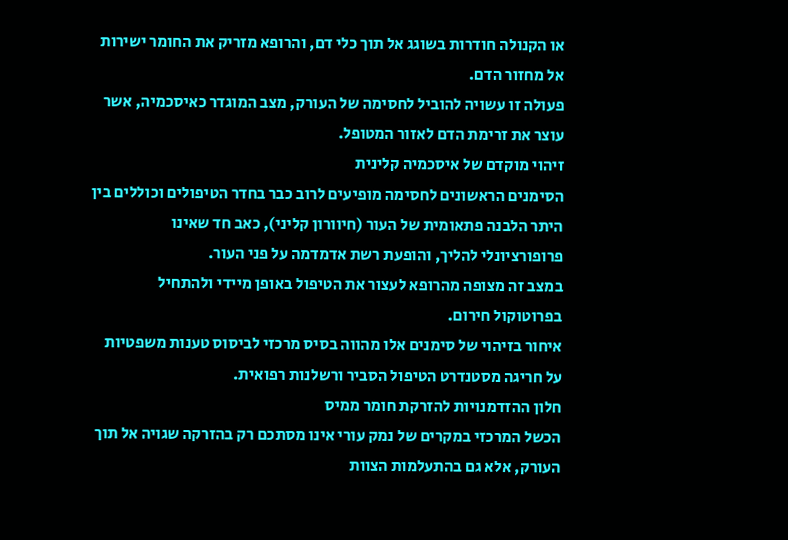או הקנולה חודרות בשוגג אל תוך כלי דם, והרופא מזריק את החומר ישירות אל מחזור הדם.
פעולה זו עשויה להוביל לחסימה של העורק, מצב המוגדר כאיסכמיה, אשר עוצר את זרימת הדם לאזור המטופל.
זיהוי מוקדם של איסכמיה קלינית
הסימנים הראשונים לחסימה מופיעים לרוב כבר בחדר הטיפולים וכוללים בין היתר הלבנה פתאומית של העור (חיוורון קליני), כאב חד שאינו פרופורציונלי להליך, והופעת רשת אדמדמה על פני העור.
במצב זה מצופה מהרופא לעצור את הטיפול באופן מיידי ולהתחיל בפרוטוקול חירום.
איחור בזיהוי של סימנים אלו מהווה בסיס מרכזי לביסוס טענות משפטיות על חריגה מסטנדרט הטיפול הסביר ורשלנות רפואית.
חלון ההזדמנויות להזרקת חומר ממיס
הכשל המרכזי במקרים של נמק עורי אינו מסתכם רק בהזרקה שגויה אל תוך העורק, אלא גם בהתעלמות הצוות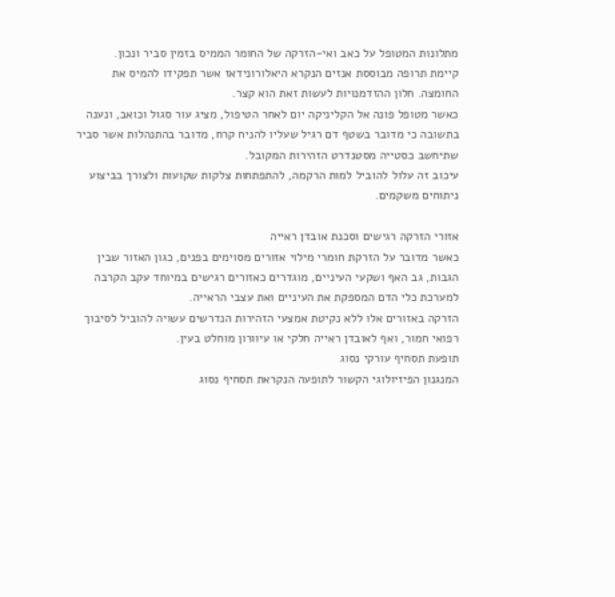מתלונות המטופל על כאב ואי-הזרקה של החומר הממיס בזמין סביר ונכון.
קיימת תרופה מבוססת אנזים הנקרא היאלורונידאז אשר תפקידו להמיס את החומצה. חלון ההזדמנויות לעשות זאת הוא קצר.
כאשר מטופל פונה אל הקליניקה יום לאחר הטיפול, מציג עור סגול וכואב, ונענה בתשובה כי מדובר בשטף דם רגיל שעליו להניח קרח, מדובר בהתנהלות אשר סביר שתיחשב כסטייה מסטנדרט הזהירות המקובל.
עיכוב זה עלול להוביל למות הרקמה, להתפתחות צלקות שקועות ולצורך בביצוע ניתוחים משקמים.

אזורי הזרקה רגישים וסכנת אובדן ראייה
כאשר מדובר על הזרקת חומרי מילוי אזורים מסוימים בפנים, כגון האזור שבין הגבות, גב האף ושקעי העיניים, מוגדרים כאזורים רגישים במיוחד עקב הקרבה למערכת כלי הדם המספקת את העיניים ואת עצבי הראייה.
הזרקה באזורים אלו ללא נקיטת אמצעי הזהירות הנדרשים עשויה להוביל לסיבוך רפואי חמור, ואף לאובדן ראייה חלקי או עיוורון מוחלט בעין.
תופעת תסחיף עורקי נסוג
המנגנון הפיזיולוגי הקשור לתופעה הנקראת תסחיף נסוג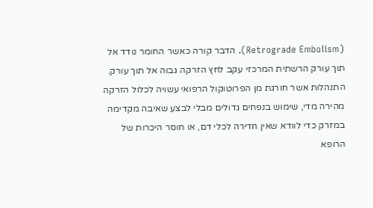(Retrograde Embolism). הדבר קורה כאשר החומר נודד אל תוך עורק הרשתית המרכזי עקב לחץ הזרקה גבוה אל תוך עורק.
התנהלות אשר חורגת מן הפרוטוקול הרפואי עשויה לכלול הזרקה מהירה מדי, שימוש בנפחים גדולים מבלי לבצע שאיבה מקדימה במזרק כדי לוודא שאין חדירה לכלי דם, או חוסר היכרות של הרופא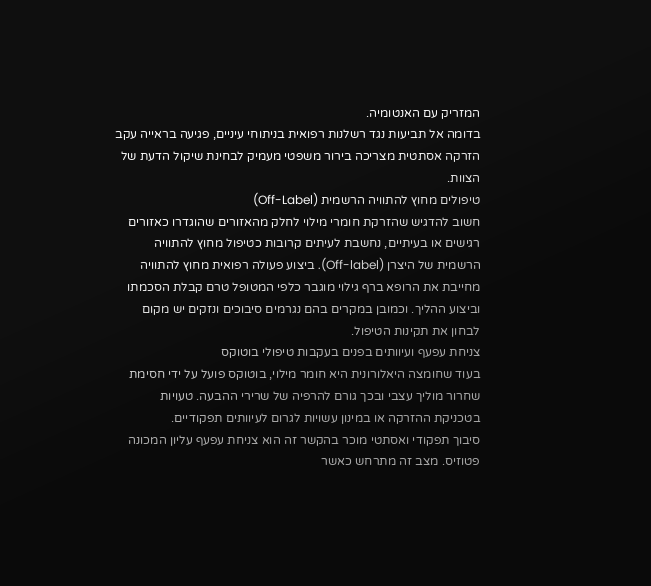המזריק עם האנטומיה.
בדומה אל תביעות נגד רשלנות רפואית בניתוחי עיניים, פגיעה בראייה עקב הזרקה אסתטית מצריכה בירור משפטי מעמיק לבחינת שיקול הדעת של הצוות.
טיפולים מחוץ להתוויה הרשמית (Off-Label)
חשוב להדגיש שהזרקת חומרי מילוי לחלק מהאזורים שהוגדרו כאזורים רגישים או בעיתיים, נחשבת לעיתים קרובות כטיפול מחוץ להתוויה הרשמית של היצרן (Off-label). ביצוע פעולה רפואית מחוץ להתוויה מחייבת את הרופא ברף גילוי מוגבר כלפי המטופל טרם קבלת הסכמתו וביצוע ההליך. וכמובן במקרים בהם נגרמים סיבוכים ונזקים יש מקום לבחון את תקינות הטיפול.
צניחת עפעף ועיוותים בפנים בעקבות טיפולי בוטוקס
בעוד שחומצה היאלורונית היא חומר מילוי, בוטוקס פועל על ידי חסימת שחרור מוליך עצבי ובכך גורם להרפיה של שרירי ההבעה. טעויות בטכניקת ההזרקה או במינון עשויות לגרום לעיוותים תפקודיים.
סיבוך תפקודי ואסתטי מוכר בהקשר זה הוא צניחת עפעף עליון המכונה פטוזיס. מצב זה מתרחש כאשר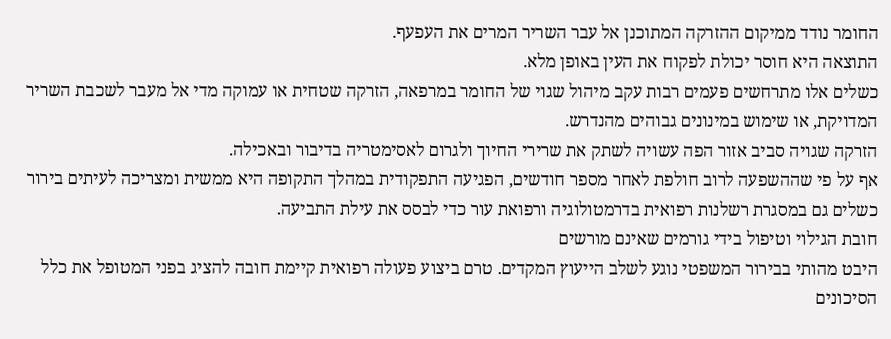החומר נודד ממיקום ההזרקה המתוכנן אל עבר השריר המרים את העפעף.
התוצאה היא חוסר יכולת לפקוח את העין באופן מלא.
כשלים אלו מתרחשים פעמים רבות עקב מיהול שגוי של החומר במרפאה, הזרקה שטחית או עמוקה מדי אל מעבר לשכבת השריר המדויקת, או שימוש במינונים גבוהים מהנדרש.
הזרקה שגויה סביב אזור הפה עשויה לשתק את שרירי החיוך ולגרום לאסימטריה בדיבור ובאכילה.
אף על פי שההשפעה לרוב חולפת לאחר מספר חודשים, הפגיעה התפקודית במהלך התקופה היא ממשית ומצריכה לעיתים בירור כשלים גם במסגרת רשלנות רפואית בדרמטולוגיה ורפואת עור כדי לבסס את עילת התביעה.
חובת הגילוי וטיפול בידי גורמים שאינם מורשים
היבט מהותי בבירור המשפטי נוגע לשלב הייעוץ המקדים. טרם ביצוע פעולה רפואית קיימת חובה להציג בפני המטופל את כלל הסיכונים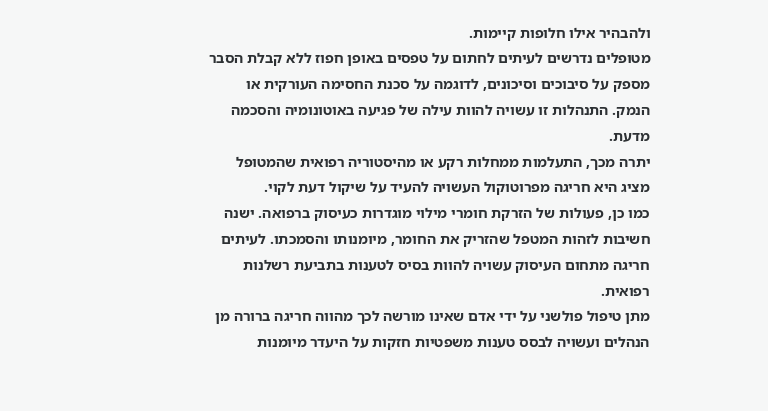ולהבהיר אילו חלופות קיימות.
מטופלים נדרשים לעיתים לחתום על טפסים באופן חפוז ללא קבלת הסבר מספק על סיבוכים וסיכונים, לדוגמה על סכנת החסימה העורקית או הנמק. התנהלות זו עשויה להוות עילה של פגיעה באוטונומיה והסכמה מדעת.
יתרה מכך, התעלמות ממחלות רקע או מהיסטוריה רפואית שהמטופל מציג היא חריגה מפרוטוקול העשויה להעיד על שיקול דעת לקוי.
כמו כן, פעולות של הזרקת חומרי מילוי מוגדרות כעיסוק ברפואה. ישנה חשיבות לזהות המטפל שהזריק את החומר, מיומנותו והסמכתו. לעיתים חריגה מתחום העיסוק עשויה להוות בסיס לטענות בתביעת רשלנות רפואית.
מתן טיפול פולשני על ידי אדם שאינו מורשה לכך מהווה חריגה ברורה מן הנהלים ועשויה לבסס טענות משפטיות חזקות על היעדר מיומנות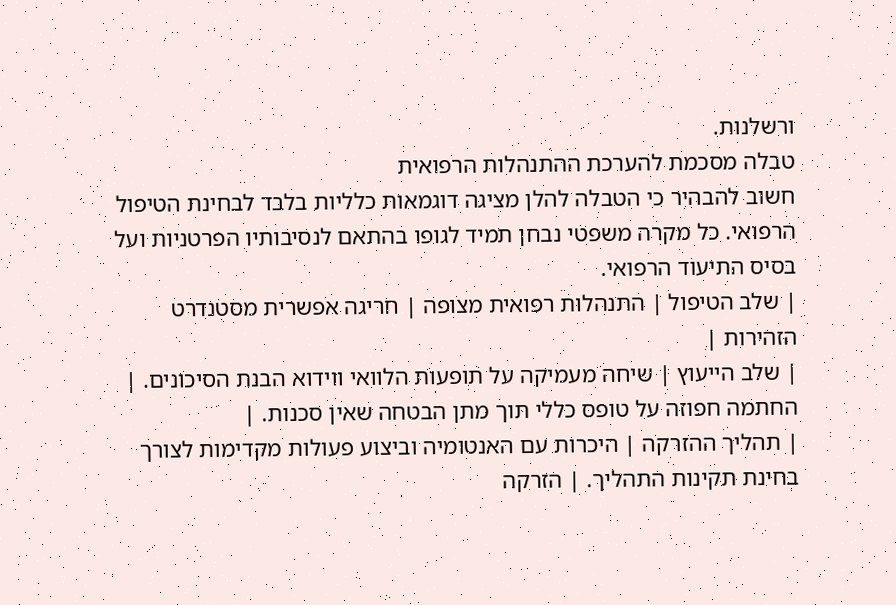ורשלנות.
טבלה מסכמת להערכת ההתנהלות הרפואית
חשוב להבהיר כי הטבלה להלן מציגה דוגמאות כלליות בלבד לבחינת הטיפול הרפואי. כל מקרה משפטי נבחן תמיד לגופו בהתאם לנסיבותיו הפרטניות ועל בסיס התיעוד הרפואי.
| שלב הטיפול | התנהלות רפואית מצופה | חריגה אפשרית מסטנדרט הזהירות |
| שלב הייעוץ | שיחה מעמיקה על תופעות הלוואי ווידוא הבנת הסיכונים. | החתמה חפוזה על טופס כללי תוך מתן הבטחה שאין סכנות. |
| תהליך ההזרקה | היכרות עם האנטומיה וביצוע פעולות מקדימות לצורך בחינת תקינות התהליך. | הזרקה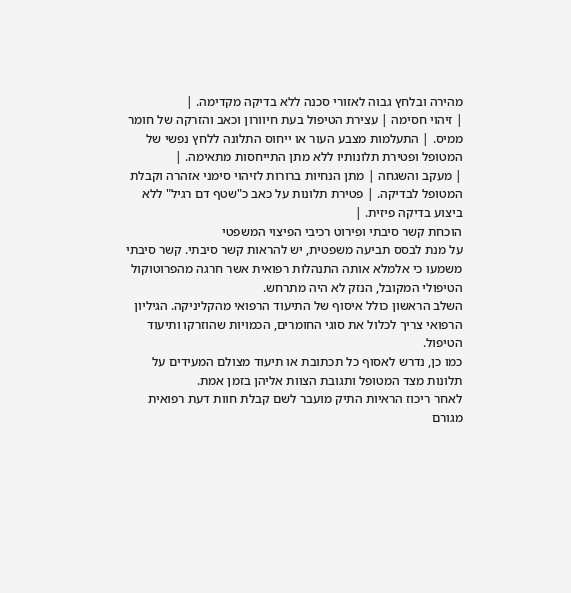מהירה ובלחץ גבוה לאזורי סכנה ללא בדיקה מקדימה. |
| זיהוי חסימה | עצירת הטיפול בעת חיוורון וכאב והזרקה של חומר ממיס. | התעלמות מצבע העור או ייחוס התלונה ללחץ נפשי של המטופל ופטירת תלונותיו ללא מתן התייחסות מתאימה. |
| מעקב והשגחה | מתן הנחיות ברורות לזיהוי סימני אזהרה וקבלת המטופל לבדיקה. | פטירת תלונות על כאב כ"שטף דם רגיל" ללא ביצוע בדיקה פיזית. |
הוכחת קשר סיבתי ופירוט רכיבי הפיצוי המשפטי
על מנת לבסס תביעה משפטית, יש להראות קשר סיבתי. קשר סיבתי משמעו כי אלמלא אותה התנהלות רפואית אשר חרגה מהפרוטוקול הטיפולי המקובל, הנזק לא היה מתרחש.
השלב הראשון כולל איסוף של התיעוד הרפואי מהקליניקה. הגיליון הרפואי צריך לכלול את סוגי החומרים, הכמויות שהוזרקו ותיעוד הטיפול.
כמו כן, נדרש לאסוף כל תכתובת או תיעוד מצולם המעידים על תלונות מצד המטופל ותגובת הצוות אליהן בזמן אמת.
לאחר ריכוז הראיות התיק מועבר לשם קבלת חוות דעת רפואית מגורם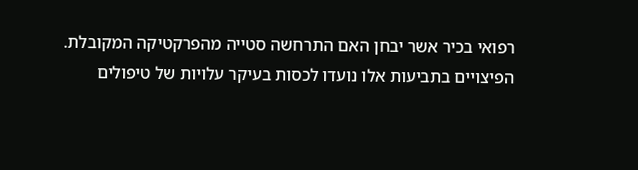רפואי בכיר אשר יבחן האם התרחשה סטייה מהפרקטיקה המקובלת.
הפיצויים בתביעות אלו נועדו לכסות בעיקר עלויות של טיפולים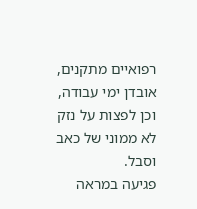רפואיים מתקנים, אובדן ימי עבודה, וכן לפצות על נזק לא ממוני של כאב וסבל.
פגיעה במראה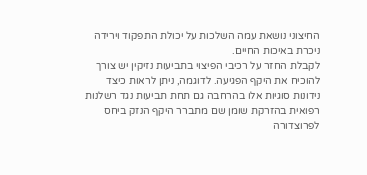החיצוני נושאת עמה השלכות על יכולת התפקוד וירידה ניכרת באיכות החיים.
לקבלת החזר על רכיבי הפיצוי בתביעות נזיקין יש צורך להוכיח את היקף הפגיעה. לדוגמה, ניתן לראות כיצד נידונות סוגיות אלו בהרחבה גם תחת תביעות נגד רשלנות רפואית בהזרקת שומן שם מתברר היקף הנזק ביחס לפרוצדורה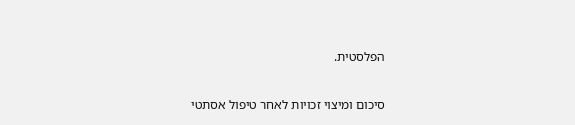הפלסטית.

סיכום ומיצוי זכויות לאחר טיפול אסתטי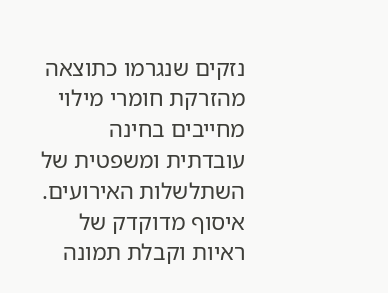נזקים שנגרמו כתוצאה מהזרקת חומרי מילוי מחייבים בחינה עובדתית ומשפטית של השתלשלות האירועים.
איסוף מדוקדק של ראיות וקבלת תמונה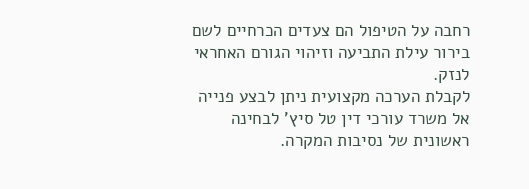רחבה על הטיפול הם צעדים הכרחיים לשם בירור עילת התביעה וזיהוי הגורם האחראי לנזק.
לקבלת הערכה מקצועית ניתן לבצע פנייה אל משרד עורכי דין טל סיץ' לבחינה ראשונית של נסיבות המקרה.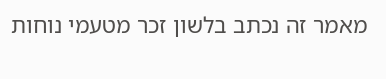מאמר זה נכתב בלשון זכר מטעמי נוחות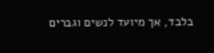בלבד, אך מיועד לנשים וגברים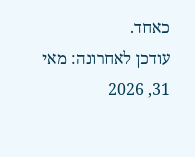כאחד.
עודכן לאחרונה: מאי 31, 2026